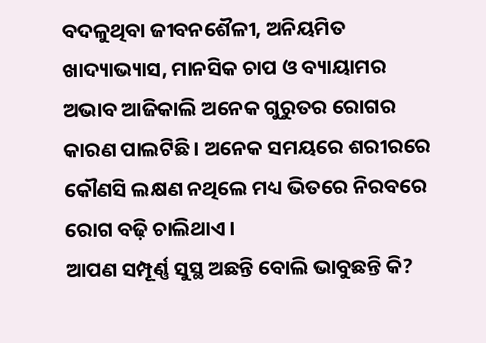ବଦଳୁଥିବା ଜୀବନଶୈଳୀ, ଅନିୟମିତ ଖାଦ୍ୟାଭ୍ୟାସ, ମାନସିକ ଚାପ ଓ ବ୍ୟାୟାମର ଅଭାବ ଆଜିକାଲି ଅନେକ ଗୁରୁତର ରୋଗର କାରଣ ପାଲଟିଛି । ଅନେକ ସମୟରେ ଶରୀରରେ କୌଣସି ଲକ୍ଷଣ ନଥିଲେ ମଧ୍ୟ ଭିତରେ ନିରବରେ ରୋଗ ବଢ଼ି ଚାଲିଥାଏ ।
ଆପଣ ସମ୍ପୂର୍ଣ୍ଣ ସୁସ୍ଥ ଅଛନ୍ତି ବୋଲି ଭାବୁଛନ୍ତି କି?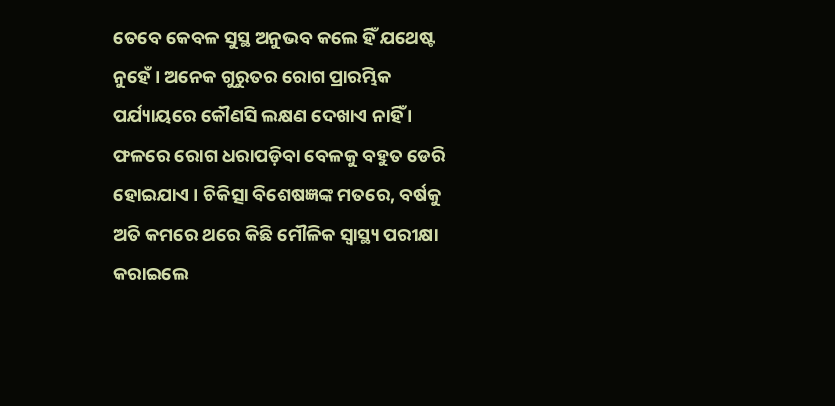ତେବେ କେବଳ ସୁସ୍ଥ ଅନୁଭବ କଲେ ହିଁ ଯଥେଷ୍ଟ ନୁହେଁ । ଅନେକ ଗୁରୁତର ରୋଗ ପ୍ରାରମ୍ଭିକ ପର୍ଯ୍ୟାୟରେ କୌଣସି ଲକ୍ଷଣ ଦେଖାଏ ନାହିଁ । ଫଳରେ ରୋଗ ଧରାପଡ଼ିବା ବେଳକୁ ବହୁତ ଡେରି ହୋଇଯାଏ । ଚିକିତ୍ସା ବିଶେଷଜ୍ଞଙ୍କ ମତରେ, ବର୍ଷକୁ ଅତି କମରେ ଥରେ କିଛି ମୌଳିକ ସ୍ୱାସ୍ଥ୍ୟ ପରୀକ୍ଷା କରାଇଲେ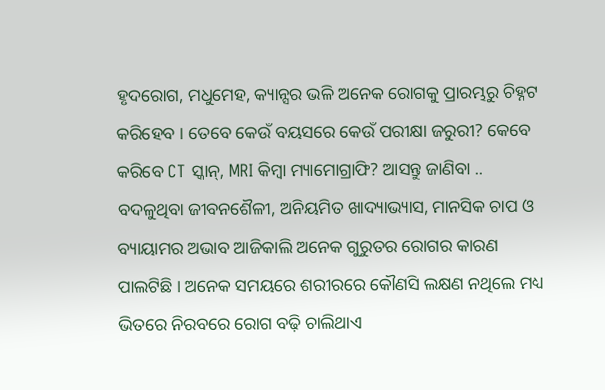ହୃଦରୋଗ, ମଧୁମେହ, କ୍ୟାନ୍ସର ଭଳି ଅନେକ ରୋଗକୁ ପ୍ରାରମ୍ଭରୁ ଚିହ୍ନଟ କରିହେବ । ତେବେ କେଉଁ ବୟସରେ କେଉଁ ପରୀକ୍ଷା ଜରୁରୀ? କେବେ କରିବେ CT ସ୍କାନ୍, MRI କିମ୍ବା ମ୍ୟାମୋଗ୍ରାଫି? ଆସନ୍ତୁ ଜାଣିବା ..
ବଦଳୁଥିବା ଜୀବନଶୈଳୀ, ଅନିୟମିତ ଖାଦ୍ୟାଭ୍ୟାସ, ମାନସିକ ଚାପ ଓ ବ୍ୟାୟାମର ଅଭାବ ଆଜିକାଲି ଅନେକ ଗୁରୁତର ରୋଗର କାରଣ ପାଲଟିଛି । ଅନେକ ସମୟରେ ଶରୀରରେ କୌଣସି ଲକ୍ଷଣ ନଥିଲେ ମଧ୍ୟ ଭିତରେ ନିରବରେ ରୋଗ ବଢ଼ି ଚାଲିଥାଏ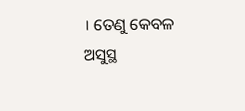। ତେଣୁ କେବଳ ଅସୁସ୍ଥ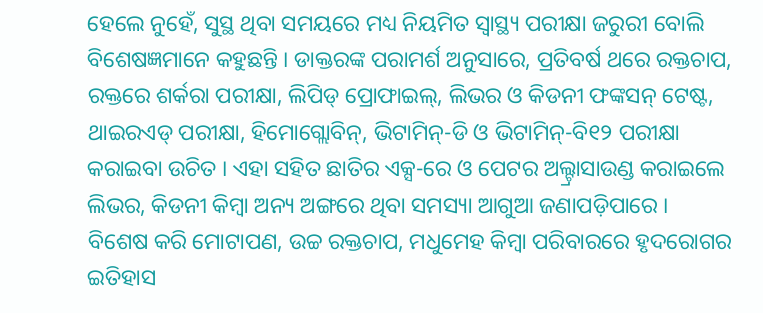ହେଲେ ନୁହେଁ, ସୁସ୍ଥ ଥିବା ସମୟରେ ମଧ୍ୟ ନିୟମିତ ସ୍ୱାସ୍ଥ୍ୟ ପରୀକ୍ଷା ଜରୁରୀ ବୋଲି ବିଶେଷଜ୍ଞମାନେ କହୁଛନ୍ତି । ଡାକ୍ତରଙ୍କ ପରାମର୍ଶ ଅନୁସାରେ, ପ୍ରତିବର୍ଷ ଥରେ ରକ୍ତଚାପ, ରକ୍ତରେ ଶର୍କରା ପରୀକ୍ଷା, ଲିପିଡ୍ ପ୍ରୋଫାଇଲ୍, ଲିଭର ଓ କିଡନୀ ଫଙ୍କସନ୍ ଟେଷ୍ଟ, ଥାଇରଏଡ୍ ପରୀକ୍ଷା, ହିମୋଗ୍ଲୋବିନ୍, ଭିଟାମିନ୍-ଡି ଓ ଭିଟାମିନ୍-ବି୧୨ ପରୀକ୍ଷା କରାଇବା ଉଚିତ । ଏହା ସହିତ ଛାତିର ଏକ୍ସ-ରେ ଓ ପେଟର ଅଲ୍ଟ୍ରାସାଉଣ୍ଡ କରାଇଲେ ଲିଭର, କିଡନୀ କିମ୍ବା ଅନ୍ୟ ଅଙ୍ଗରେ ଥିବା ସମସ୍ୟା ଆଗୁଆ ଜଣାପଡ଼ିପାରେ । ବିଶେଷ କରି ମୋଟାପଣ, ଉଚ୍ଚ ରକ୍ତଚାପ, ମଧୁମେହ କିମ୍ବା ପରିବାରରେ ହୃଦରୋଗର ଇତିହାସ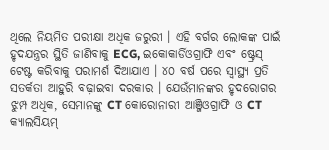ଥିଲେ ନିୟମିତ ପରୀକ୍ଷା ଅଧିକ ଜରୁରୀ । ଏହି ବର୍ଗର ଲୋକଙ୍କ ପାଇଁ ହୃଦଯନ୍ତ୍ରର ସ୍ଥିତି ଜାଣିବାକୁ ECG, ଇକୋକାର୍ଡିଓଗ୍ରାଫି ଏବଂ ଷ୍ଟ୍ରେସ୍ ଟେଷ୍ଟ କରିବାକୁ ପରାମର୍ଶ ଦିଆଯାଏ । ୪୦ ବର୍ଷ ପରେ ସ୍ୱାସ୍ଥ୍ୟ ପ୍ରତି ସତର୍କତା ଆହୁରି ବଢ଼ାଇବା ଦରକାର । ଯେଉଁମାନଙ୍କର ହୃଦରୋଗର ଝୁମ୍ପ ଅଧିକ, ସେମାନଙ୍କୁ CT କୋରୋନାରୀ ଆଞ୍ଜିଓଗ୍ରାଫି ଓ CT କ୍ୟାଲସିୟମ୍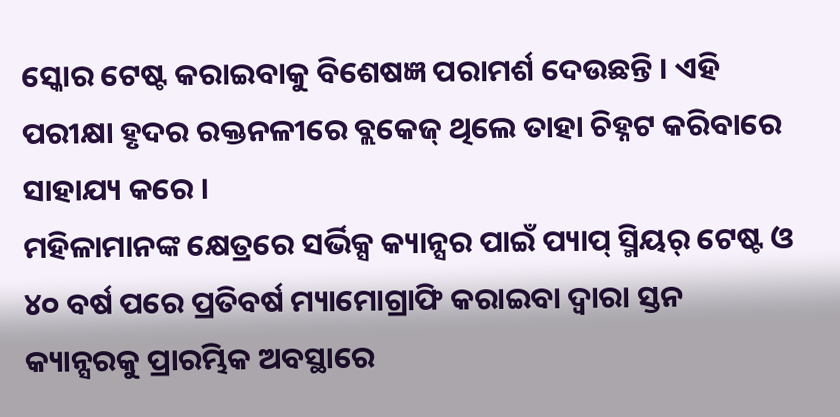ସ୍କୋର ଟେଷ୍ଟ କରାଇବାକୁ ବିଶେଷଜ୍ଞ ପରାମର୍ଶ ଦେଉଛନ୍ତି । ଏହି ପରୀକ୍ଷା ହୃଦର ରକ୍ତନଳୀରେ ବ୍ଲକେଜ୍ ଥିଲେ ତାହା ଚିହ୍ନଟ କରିବାରେ ସାହାଯ୍ୟ କରେ ।
ମହିଳାମାନଙ୍କ କ୍ଷେତ୍ରରେ ସର୍ଭିକ୍ସ କ୍ୟାନ୍ସର ପାଇଁ ପ୍ୟାପ୍ ସ୍ମିୟର୍ ଟେଷ୍ଟ ଓ ୪୦ ବର୍ଷ ପରେ ପ୍ରତିବର୍ଷ ମ୍ୟାମୋଗ୍ରାଫି କରାଇବା ଦ୍ୱାରା ସ୍ତନ କ୍ୟାନ୍ସରକୁ ପ୍ରାରମ୍ଭିକ ଅବସ୍ଥାରେ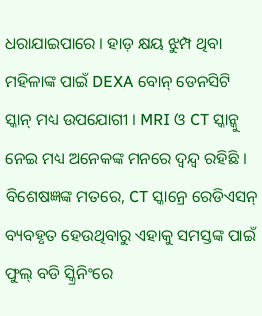ଧରାଯାଇପାରେ । ହାଡ଼ କ୍ଷୟ ଝୁମ୍ପ ଥିବା ମହିଳାଙ୍କ ପାଇଁ DEXA ବୋନ୍ ଡେନସିଟି ସ୍କାନ୍ ମଧ୍ୟ ଉପଯୋଗୀ । MRI ଓ CT ସ୍କାନ୍କୁ ନେଇ ମଧ୍ୟ ଅନେକଙ୍କ ମନରେ ଦ୍ୱନ୍ଦ୍ୱ ରହିଛି । ବିଶେଷଜ୍ଞଙ୍କ ମତରେ, CT ସ୍କାନ୍ରେ ରେଡିଏସନ୍ ବ୍ୟବହୃତ ହେଉଥିବାରୁ ଏହାକୁ ସମସ୍ତଙ୍କ ପାଇଁ ଫୁଲ୍ ବଡି ସ୍କ୍ରିନିଂରେ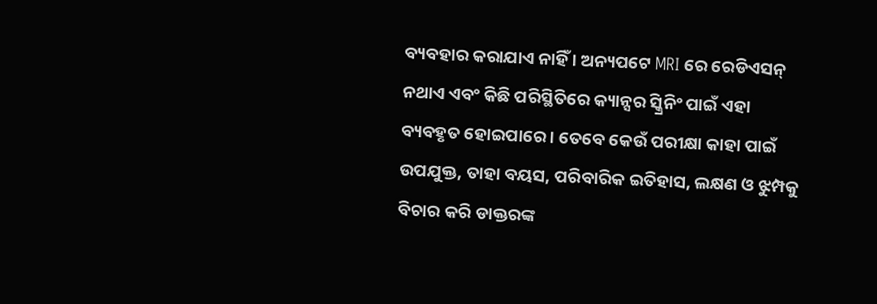ବ୍ୟବହାର କରାଯାଏ ନାହିଁ । ଅନ୍ୟପଟେ MRI ରେ ରେଡିଏସନ୍ ନଥାଏ ଏବଂ କିଛି ପରିସ୍ଥିତିରେ କ୍ୟାନ୍ସର ସ୍କ୍ରିନିଂ ପାଇଁ ଏହା ବ୍ୟବହୃତ ହୋଇପାରେ । ତେବେ କେଉଁ ପରୀକ୍ଷା କାହା ପାଇଁ ଉପଯୁକ୍ତ, ତାହା ବୟସ, ପରିବାରିକ ଇତିହାସ, ଲକ୍ଷଣ ଓ ଝୁମ୍ପକୁ ବିଚାର କରି ଡାକ୍ତରଙ୍କ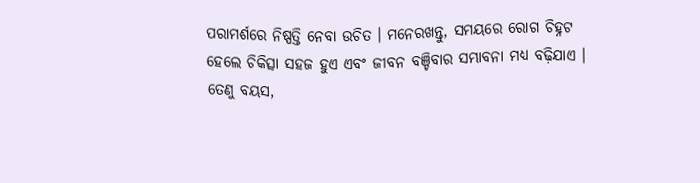ପରାମର୍ଶରେ ନିଷ୍ପତ୍ତି ନେବା ଉଚିତ । ମନେରଖନ୍ତୁ, ସମୟରେ ରୋଗ ଚିହ୍ନଟ ହେଲେ ଚିକିତ୍ସା ସହଜ ହୁଏ ଏବଂ ଜୀବନ ବଞ୍ଚିବାର ସମ୍ଭାବନା ମଧ୍ୟ ବଢ଼ିଯାଏ । ତେଣୁ ବୟସ,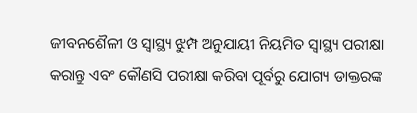ଜୀବନଶୈଳୀ ଓ ସ୍ୱାସ୍ଥ୍ୟ ଝୁମ୍ପ ଅନୁଯାୟୀ ନିୟମିତ ସ୍ୱାସ୍ଥ୍ୟ ପରୀକ୍ଷା କରାନ୍ତୁ ଏବଂ କୌଣସି ପରୀକ୍ଷା କରିବା ପୂର୍ବରୁ ଯୋଗ୍ୟ ଡାକ୍ତରଙ୍କ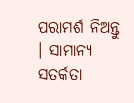ପରାମର୍ଶ ନିଅନ୍ତୁ । ସାମାନ୍ୟ ସତର୍କତା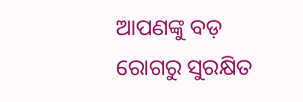ଆପଣଙ୍କୁ ବଡ଼ ରୋଗରୁ ସୁରକ୍ଷିତ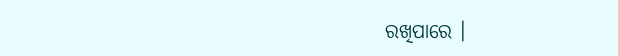ରଖିପାରେ ।